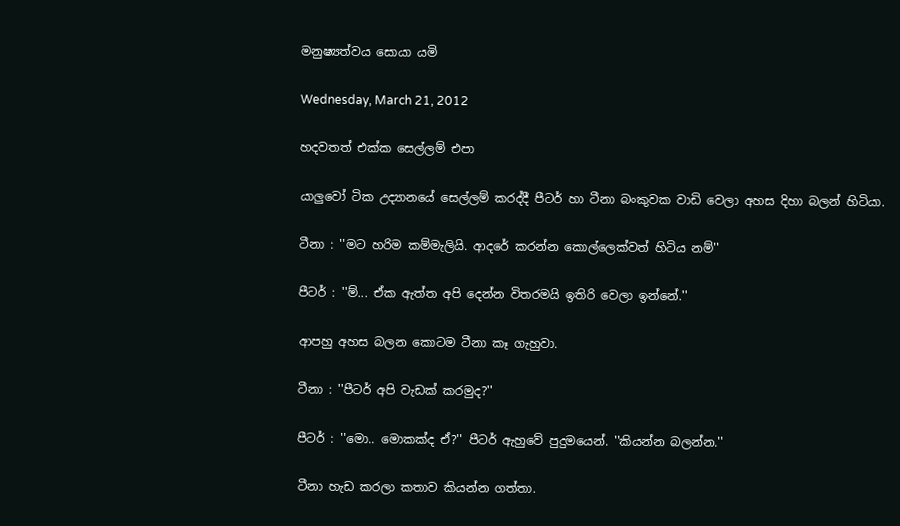මනුෂ්‍යත්වය සොයා යමි

Wednesday, March 21, 2012

හදවතත් එක්ක සෙල්ලම් එපා

යාලුවෝ ටික උද්‍යානයේ සෙල්ලම් කරද්දී පීටර් හා ටීනා බංකුවක වාඩි වෙලා අහස දිහා බලන් හිටියා.

ටීනා : ''මට හරිම කම්මැලියි. ආදරේ කරන්න කොල්ලෙක්වත් හිටිය නම්''

පීටර් : ''ම්... ඒක ඇත්ත අපි දෙන්න විතරමයි ඉතිරි වෙලා ඉන්නේ.''

ආපහු අහස බලන කොටම ටීනා කෑ ගැහුවා.

ටීනා : ''පීටර් අපි වැඩක් කරමුද?''

පීටර් : ''මො.. මොකක්ද ඒ?'' පීටර් ඇහුවේ පුදුමයෙන්. ''කියන්න බලන්න.''

ටීනා හැඩ කරලා කතාව කියන්න ගත්තා.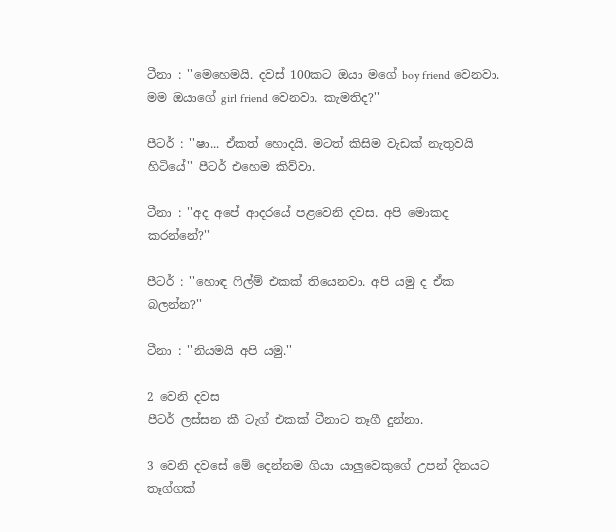ටීනා : ''මෙහෙමයි. දවස් 100කට ඔයා මගේ boy friend වෙනවා. මම ඔයාගේ girl friend වෙනවා. කැමතිද?''

පීටර් : ''ෂා... ඒකත් හොදයි. මටත් කිසිම වැඩක් නැතුවයි හිටියේ'' පීටර් එහෙම කිව්වා.

ටීනා : ''අද අපේ ආදරයේ පළවෙනි දවස. අපි මොකද කරන්නේ?''

පීටර් : ''හොඳ ෆිල්ම් එකක් තියෙනවා. අපි යමු ද ඒක බලන්න?''

ටීනා : ''නියමයි අපි යමු.''

2 වෙනි දවස
පීටර් ලස්සන කී ටැග් එකක් ටීනාට තෑගී දුන්නා.

3 වෙනි දවසේ මේ දෙන්නම ගියා යාලුවෙකුගේ උපන් දිනයට තෑග්ගක්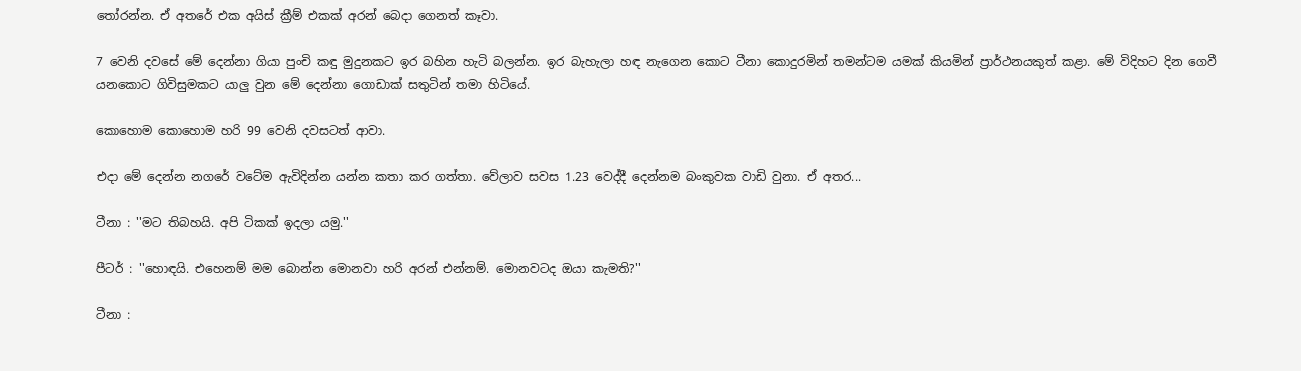තෝරන්න. ඒ අතරේ එක අයිස් ක්‍රීම් එකක් අරන් බෙදා ගෙනත් කෑවා.

7 වෙනි දවසේ මේ දෙන්නා ගියා පුංචි කඳු මුදුනකට ඉර බහින හැටි බලන්න. ඉර බැහැලා හඳ නැගෙන කොට ටීනා කොදුරමින් තමන්ටම යමක් කියමින් ප්‍රාර්ථනයකුත් කළා. මේ විදිහට දින ගෙවී යනකොට ගිවිසුමකට යාලු වුන මේ දෙන්නා ගොඩාක් සතුටින් තමා හිටියේ.

කොහොම කොහොම හරි 99 වෙනි දවසටත් ආවා.

එදා මේ දෙන්න නගරේ වටේම ඇවිදින්න යන්න කතා කර ගත්තා. වේලාව සවස 1.23 වෙද්දී දෙන්නම බංකුවක වාඩි වුනා. ඒ අතර...

ටීනා : ''මට තිබහයි. අපි ටිකක් ඉදලා යමු.''

පීටර් : ''හොඳයි. එහෙනම් මම බොන්න මොනවා හරි අරන් එන්නම්. මොනවටද ඔයා කැමති?''

ටීනා :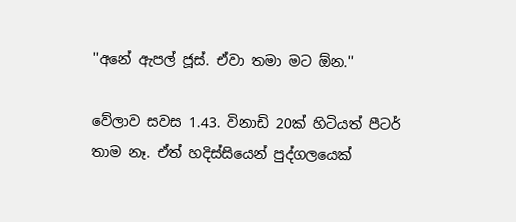''අනේ ඇපල් ජූස්. ඒවා තමා මට ඕන.''

වේලාව සවස 1.43. විනාඩි 20ක් හිටියත් පීටර් තාම නෑ. ඒත් හදිස්සියෙන් පුද්ගලයෙක්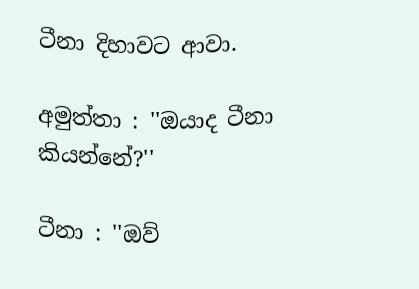ටීනා දිහාවට ආවා.

අමුත්තා : ''ඔයාද ටීනා කියන්නේ?''

ටීනා : ''ඔව්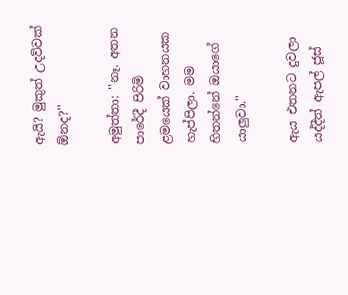ඇයි? මුකුත් උදව්වක් ඕනද?''

අමුත්තා: ''නෑ. අතන පාරේදී පිරිමි ළමයෙක් වාහනයක හැප්පිලා. මම හිතන්නේ ඔයාගේ යාලුවා.''

ඇය එතනට දුවලා යද්දීත් ඇපල් ජූස්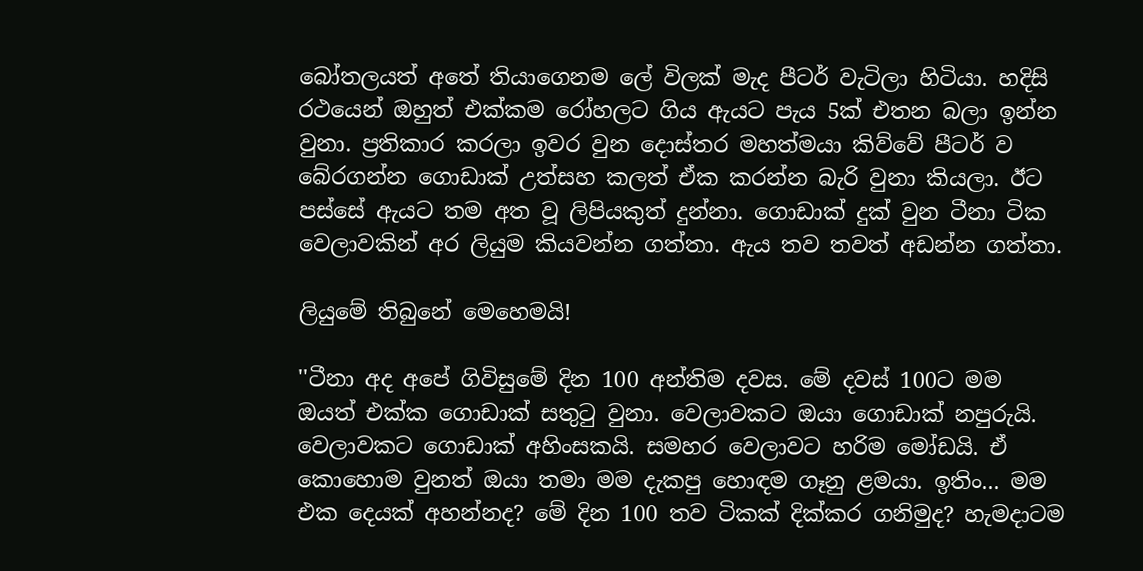බෝතලයත් අතේ තියාගෙනම ලේ විලක් මැද පීටර් වැටිලා හිටියා. හදිසි රථයෙන් ඔහුත් එක්කම රෝහලට ගිය ඇයට පැය 5ක් එතන බලා ඉන්න වුනා. ප්‍රතිකාර කරලා ඉවර වුන දොස්තර මහත්මයා කිව්වේ පීටර් ව බේරගන්න ගොඩාක් උත්සහ කලත් ඒක කරන්න බැරි වුනා කියලා. ඊට පස්සේ ඇයට තම අත වූ ලිපියකුත් දුන්නා. ගොඩාක් දුක් වුන ටීනා ටික වෙලාවකින් අර ලියුම කියවන්න ගත්තා. ඇය තව තවත් අඩන්න ගත්තා.

ලියුමේ තිබුනේ මෙහෙමයි!

''ටීනා අද අපේ ගිවිසුමේ දින 100 අන්තිම දවස. මේ දවස් 100ට මම ඔයත් එක්ක ගොඩාක් සතුටු වුනා. වෙලාවකට ඔයා ගොඩාක් නපුරුයි. වෙලාවකට ගොඩාක් අහිංසකයි. සමහර වෙලාවට හරිම මෝඩයි. ඒ කොහොම වුනත් ඔයා තමා මම දැකපු හොඳම ගෑනු ළමයා. ඉතිං... මම එක දෙයක් අහන්නද? මේ දින 100 තව ටිකක් දික්කර ගනිමුද? හැමදාටම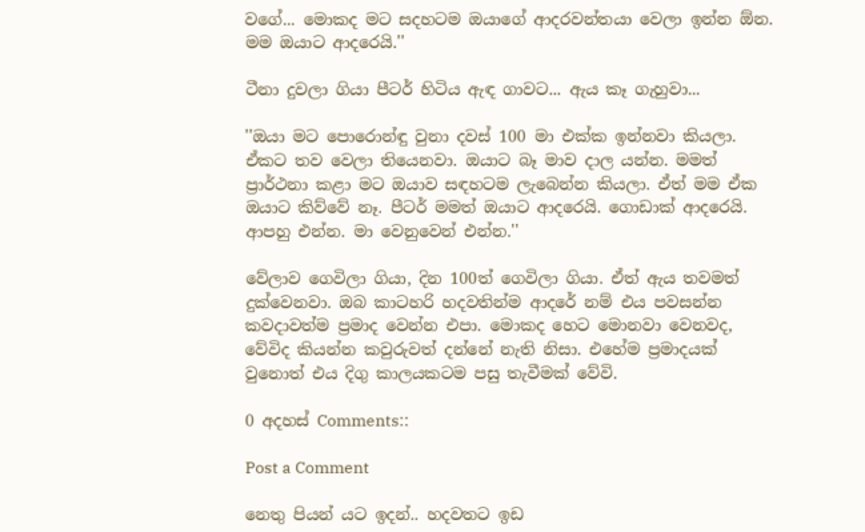වගේ... මොකද මට සදහටම ඔයාගේ ආදරවන්තයා වෙලා ඉන්න ඕන. මම ඔයාට ආදරෙයි.''

ටීනා දුවලා ගියා පීටර් හිටිය ඇඳ ගාවට... ඇය කෑ ගැහුවා...

''ඔයා මට පොරොන්ඳු වුනා දවස් 100 මා එක්ක ඉන්නවා කියලා. ඒකට තව වෙලා තියෙනවා. ඔයාට බෑ මාව දාල යන්න. මමත් ප්‍රාර්ථනා කළා මට ඔයාව සඳහටම ලැබෙන්න කියලා. ඒත් මම ඒක ඔයාට කිව්වේ නෑ. පීටර් මමත් ඔයාට ආදරෙයි. ගොඩාක් ආදරෙයි. ආපහු එන්න. මා වෙනුවෙන් එන්න.''

වේලාව ගෙවිලා ගියා, දින 100ත් ගෙවිලා ගියා. ඒත් ඇය තවමත් දුක්වෙනවා. ඔබ කාටහරි හදවතින්ම ආදරේ නම් එය පවසන්න කවදාවත්ම ප්‍රමාද වෙන්න එපා. මොකද හෙට මොනවා වෙනවද, වේවිද කියන්න කවුරුවත් දන්නේ නැති නිසා. එහේම ප්‍රමාදයක් වුනොත් එය දිගු කාලයකටම පසු තැවීමක් වේවි.

0 අදහස් Comments::

Post a Comment

නෙතු පියන් යට ඉදන්.. හදවතට ඉඩ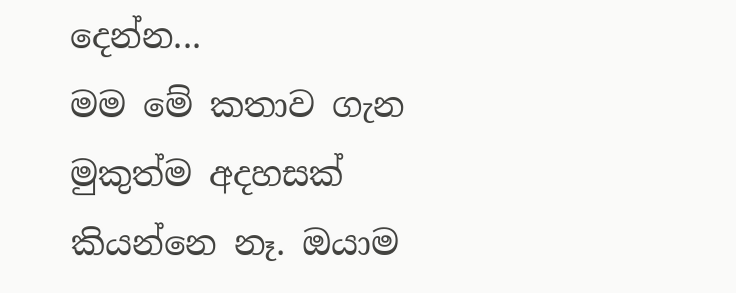දෙන්න...
මම මේ කතාව ගැන මුකුත්ම අදහසක් කියන්නෙ නෑ. ඔයාම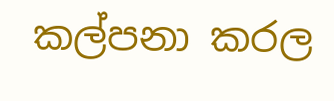කල්පනා කරල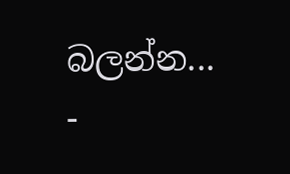බලන්න...
-